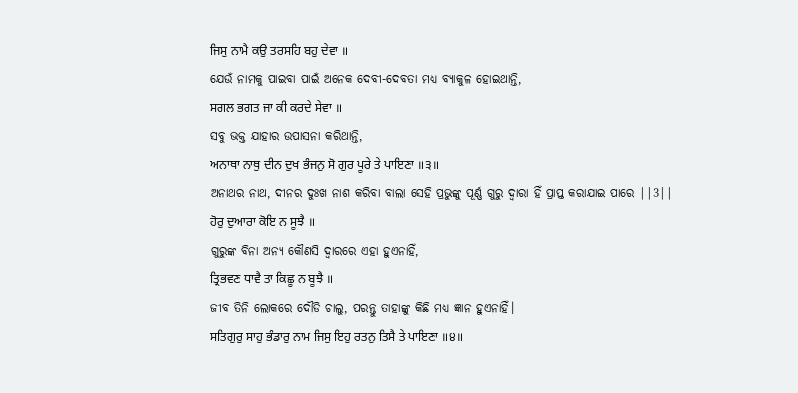ਜਿਸੁ ਨਾਮੈ ਕਉ ਤਰਸਹਿ ਬਹੁ ਦੇਵਾ ॥
ଯେଉଁ ନାମକୁ ପାଇବା ପାଇଁ ଅନେକ ଦେବୀ-ଦେବତା ମଧ୍ୟ ବ୍ୟାକୁଳ ହୋଇଥାନ୍ତି,
ਸਗਲ ਭਗਤ ਜਾ ਕੀ ਕਰਦੇ ਸੇਵਾ ॥
ସବୁ ଭକ୍ତ ଯାହାର ଉପାସନା କରିଥାନ୍ତି,
ਅਨਾਥਾ ਨਾਥੁ ਦੀਨ ਦੁਖ ਭੰਜਨੁ ਸੋ ਗੁਰ ਪੂਰੇ ਤੇ ਪਾਇਣਾ ॥੩॥
ଅନାଥର ନାଥ, ଦୀନର ଦୁଃଖ ନାଶ କରିବା ବାଲା ସେହି ପ୍ରଭୁଙ୍କୁ ପୂର୍ଣ୍ଣ ଗୁରୁ ଦ୍ଵାରା ହିଁ ପ୍ରାପ୍ତ କରାଯାଇ ପାରେ ||3||
ਹੋਰੁ ਦੁਆਰਾ ਕੋਇ ਨ ਸੂਝੈ ॥
ଗୁରୁଙ୍କ ବିନା ଅନ୍ୟ କୌଣସି ଦ୍ଵାରରେ ଏହା ହୁଏନାହିଁ,
ਤ੍ਰਿਭਵਣ ਧਾਵੈ ਤਾ ਕਿਛੂ ਨ ਬੂਝੈ ॥
ଜୀବ ତିନି ଲୋକରେ ଦୌଡି ଚାଲୁ, ପରନ୍ତୁ ତାହାଙ୍କୁ କିଛି ମଧ୍ୟ ଜ୍ଞାନ ହୁଏନାହିଁ।
ਸਤਿਗੁਰੁ ਸਾਹੁ ਭੰਡਾਰੁ ਨਾਮ ਜਿਸੁ ਇਹੁ ਰਤਨੁ ਤਿਸੈ ਤੇ ਪਾਇਣਾ ॥੪॥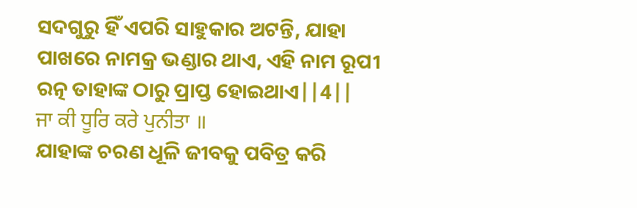ସଦଗୁରୁ ହିଁ ଏପରି ସାହୁକାର ଅଟନ୍ତି, ଯାହା ପାଖରେ ନାମକ୍ର ଭଣ୍ଡାର ଥାଏ, ଏହି ନାମ ରୂପୀ ରତ୍ନ ତାହାଙ୍କ ଠାରୁ ପ୍ରାପ୍ତ ହୋଇଥାଏ||4||
ਜਾ ਕੀ ਧੂਰਿ ਕਰੇ ਪੁਨੀਤਾ ॥
ଯାହାଙ୍କ ଚରଣ ଧୂଳି ଜୀବକୁ ପବିତ୍ର କରି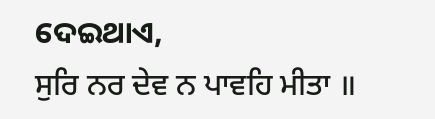ଦେଇଥାଏ,
ਸੁਰਿ ਨਰ ਦੇਵ ਨ ਪਾਵਹਿ ਮੀਤਾ ॥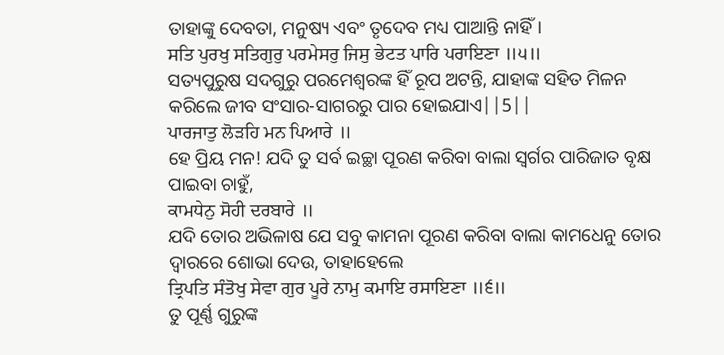ତାହାଙ୍କୁ ଦେବତା, ମନୁଷ୍ୟ ଏବଂ ତୃଦେବ ମଧ୍ୟ ପାଆନ୍ତି ନାହିଁ।
ਸਤਿ ਪੁਰਖੁ ਸਤਿਗੁਰੁ ਪਰਮੇਸਰੁ ਜਿਸੁ ਭੇਟਤ ਪਾਰਿ ਪਰਾਇਣਾ ॥੫॥
ସତ୍ୟପୁରୁଷ ସଦଗୁରୁ ପରମେଶ୍ଵରଙ୍କ ହିଁ ରୂପ ଅଟନ୍ତି, ଯାହାଙ୍କ ସହିତ ମିଳନ କରିଲେ ଜୀବ ସଂସାର-ସାଗରରୁ ପାର ହୋଇଯାଏ||5||
ਪਾਰਜਾਤੁ ਲੋੜਹਿ ਮਨ ਪਿਆਰੇ ॥
ହେ ପ୍ରିୟ ମନ! ଯଦି ତୁ ସର୍ବ ଇଚ୍ଛା ପୂରଣ କରିବା ବାଲା ସ୍ଵର୍ଗର ପାରିଜାତ ବୃକ୍ଷ ପାଇବା ଚାହୁଁ,
ਕਾਮਧੇਨੁ ਸੋਹੀ ਦਰਬਾਰੇ ॥
ଯଦି ତୋର ଅଭିଳାଷ ଯେ ସବୁ କାମନା ପୂରଣ କରିବା ବାଲା କାମଧେନୁ ତୋର ଦ୍ଵାରରେ ଶୋଭା ଦେଉ, ତାହାହେଲେ
ਤ੍ਰਿਪਤਿ ਸੰਤੋਖੁ ਸੇਵਾ ਗੁਰ ਪੂਰੇ ਨਾਮੁ ਕਮਾਇ ਰਸਾਇਣਾ ॥੬॥
ତୁ ପୂର୍ଣ୍ଣ ଗୁରୁଙ୍କ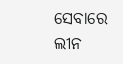ସେବାରେ ଲୀନ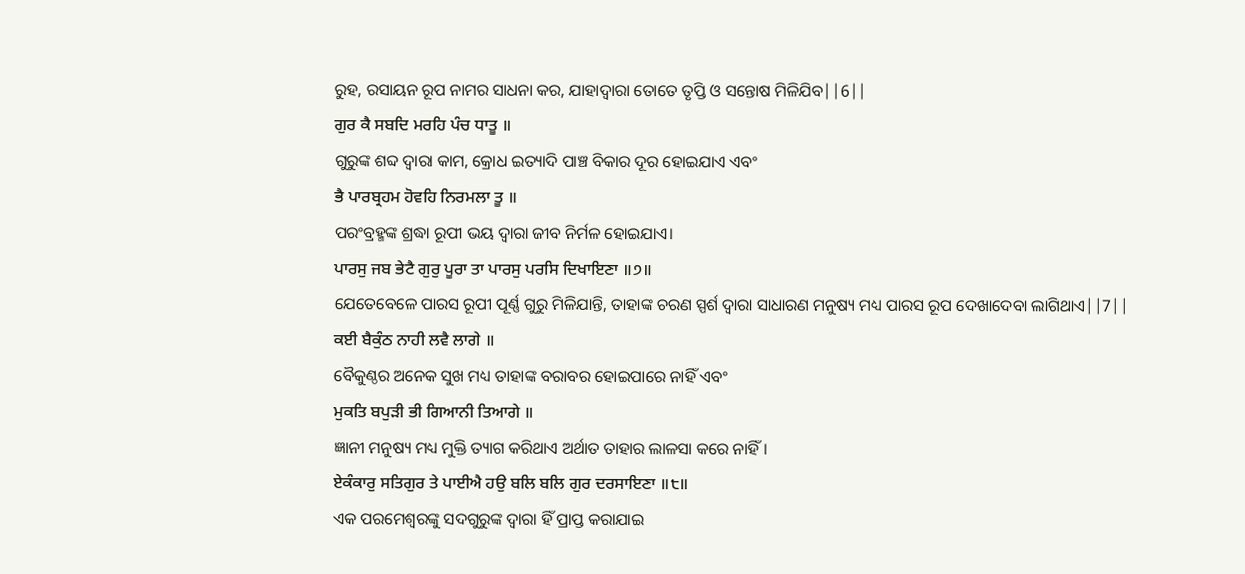ରୁହ, ରସାୟନ ରୂପ ନାମର ସାଧନା କର, ଯାହାଦ୍ୱାରା ତୋତେ ତୃପ୍ତି ଓ ସନ୍ତୋଷ ମିଳିଯିବ||6||
ਗੁਰ ਕੈ ਸਬਦਿ ਮਰਹਿ ਪੰਚ ਧਾਤੂ ॥
ଗୁରୁଙ୍କ ଶବ୍ଦ ଦ୍ଵାରା କାମ, କ୍ରୋଧ ଇତ୍ୟାଦି ପାଞ୍ଚ ବିକାର ଦୂର ହୋଇଯାଏ ଏବଂ
ਭੈ ਪਾਰਬ੍ਰਹਮ ਹੋਵਹਿ ਨਿਰਮਲਾ ਤੂ ॥
ପରଂବ୍ରହ୍ମଙ୍କ ଶ୍ରଦ୍ଧା ରୂପୀ ଭୟ ଦ୍ଵାରା ଜୀବ ନିର୍ମଳ ହୋଇଯାଏ।
ਪਾਰਸੁ ਜਬ ਭੇਟੈ ਗੁਰੁ ਪੂਰਾ ਤਾ ਪਾਰਸੁ ਪਰਸਿ ਦਿਖਾਇਣਾ ॥੭॥
ଯେତେବେଳେ ପାରସ ରୂପୀ ପୂର୍ଣ୍ଣ ଗୁରୁ ମିଳିଯାନ୍ତି, ତାହାଙ୍କ ଚରଣ ସ୍ପର୍ଶ ଦ୍ଵାରା ସାଧାରଣ ମନୁଷ୍ୟ ମଧ୍ୟ ପାରସ ରୂପ ଦେଖାଦେବା ଲାଗିଥାଏ||7||
ਕਈ ਬੈਕੁੰਠ ਨਾਹੀ ਲਵੈ ਲਾਗੇ ॥
ବୈକୁଣ୍ଠର ଅନେକ ସୁଖ ମଧ୍ୟ ତାହାଙ୍କ ବରାବର ହୋଇପାରେ ନାହିଁ ଏବଂ
ਮੁਕਤਿ ਬਪੁੜੀ ਭੀ ਗਿਆਨੀ ਤਿਆਗੇ ॥
ଜ୍ଞାନୀ ମନୁଷ୍ୟ ମଧ୍ୟ ମୁକ୍ତି ତ୍ୟାଗ କରିଥାଏ ଅର୍ଥାତ ତାହାର ଲାଳସା କରେ ନାହିଁ।
ਏਕੰਕਾਰੁ ਸਤਿਗੁਰ ਤੇ ਪਾਈਐ ਹਉ ਬਲਿ ਬਲਿ ਗੁਰ ਦਰਸਾਇਣਾ ॥੮॥
ଏକ ପରମେଶ୍ଵରଙ୍କୁ ସଦଗୁରୁଙ୍କ ଦ୍ଵାରା ହିଁ ପ୍ରାପ୍ତ କରାଯାଇ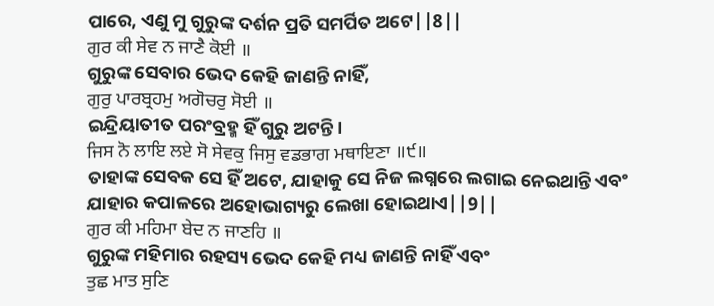ପାରେ, ଏଣୁ ମୁ ଗୁରୁଙ୍କ ଦର୍ଶନ ପ୍ରତି ସମର୍ପିତ ଅଟେ||8||
ਗੁਰ ਕੀ ਸੇਵ ਨ ਜਾਣੈ ਕੋਈ ॥
ଗୁରୁଙ୍କ ସେବାର ଭେଦ କେହି ଜାଣନ୍ତି ନାହିଁ,
ਗੁਰੁ ਪਾਰਬ੍ਰਹਮੁ ਅਗੋਚਰੁ ਸੋਈ ॥
ଇନ୍ଦ୍ରିୟାତୀତ ପରଂବ୍ରହ୍ମ ହିଁ ଗୁରୁ ଅଟନ୍ତି।
ਜਿਸ ਨੋ ਲਾਇ ਲਏ ਸੋ ਸੇਵਕੁ ਜਿਸੁ ਵਡਭਾਗ ਮਥਾਇਣਾ ॥੯॥
ତାହାଙ୍କ ସେବକ ସେ ହିଁ ଅଟେ, ଯାହାକୁ ସେ ନିଜ ଲଗ୍ନରେ ଲଗାଇ ନେଇଥାନ୍ତି ଏବଂ ଯାହାର କପାଳରେ ଅହୋଭାଗ୍ୟରୁ ଲେଖା ହୋଇଥାଏ||9||
ਗੁਰ ਕੀ ਮਹਿਮਾ ਬੇਦ ਨ ਜਾਣਹਿ ॥
ଗୁରୁଙ୍କ ମହିମାର ରହସ୍ୟ ଭେଦ କେହି ମଧ୍ୟ ଜାଣନ୍ତି ନାହିଁ ଏବଂ
ਤੁਛ ਮਾਤ ਸੁਣਿ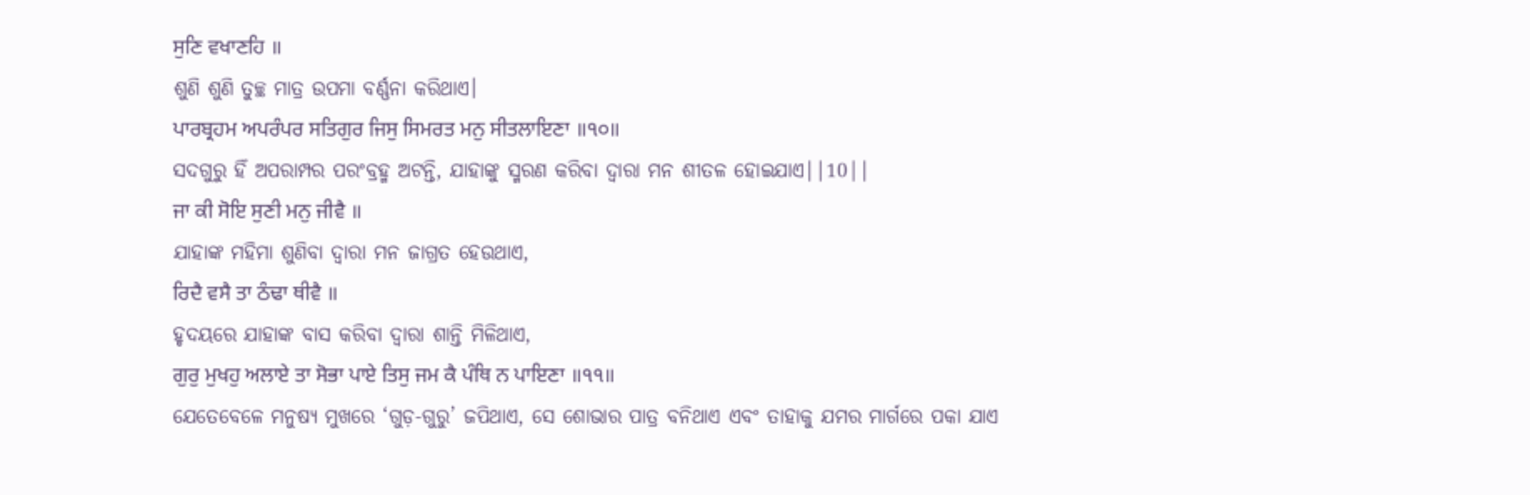ਸੁਣਿ ਵਖਾਣਹਿ ॥
ଶୁଣି ଶୁଣି ତୁଚ୍ଛ ମାତ୍ର ଉପମା ବର୍ଣ୍ଣନା କରିଥାଏ।
ਪਾਰਬ੍ਰਹਮ ਅਪਰੰਪਰ ਸਤਿਗੁਰ ਜਿਸੁ ਸਿਮਰਤ ਮਨੁ ਸੀਤਲਾਇਣਾ ॥੧੦॥
ସଦଗୁରୁ ହିଁ ଅପରାମ୍ପର ପରଂବ୍ରହ୍ମ ଅଟନ୍ତି, ଯାହାଙ୍କୁ ସ୍ମରଣ କରିବା ଦ୍ଵାରା ମନ ଶୀତଳ ହୋଇଯାଏ||10||
ਜਾ ਕੀ ਸੋਇ ਸੁਣੀ ਮਨੁ ਜੀਵੈ ॥
ଯାହାଙ୍କ ମହିମା ଶୁଣିବା ଦ୍ଵାରା ମନ ଜାଗ୍ରତ ହେଉଥାଏ,
ਰਿਦੈ ਵਸੈ ਤਾ ਠੰਢਾ ਥੀਵੈ ॥
ହୃଦୟରେ ଯାହାଙ୍କ ବାସ କରିବା ଦ୍ଵାରା ଶାନ୍ତି ମିଳିଥାଏ,
ਗੁਰੁ ਮੁਖਹੁ ਅਲਾਏ ਤਾ ਸੋਭਾ ਪਾਏ ਤਿਸੁ ਜਮ ਕੈ ਪੰਥਿ ਨ ਪਾਇਣਾ ॥੧੧॥
ଯେତେବେଳେ ମନୁଷ୍ୟ ମୁଖରେ ‘ଗୁଡ଼-ଗୁରୁ’ ଜପିଥାଏ, ସେ ଶୋଭାର ପାତ୍ର ବନିଥାଏ ଏବଂ ତାହାକୁ ଯମର ମାର୍ଗରେ ପକା ଯାଏ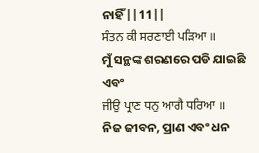ନାହିଁ||11||
ਸੰਤਨ ਕੀ ਸਰਣਾਈ ਪੜਿਆ ॥
ମୁଁ ସନ୍ଥଙ୍କ ଶରଣରେ ପଡି ଯାଇଛି ଏବଂ
ਜੀਉ ਪ੍ਰਾਣ ਧਨੁ ਆਗੈ ਧਰਿਆ ॥
ନିଜ ଜୀବନ, ପ୍ରାଣ ଏବଂ ଧନ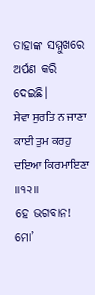ତାହାଙ୍କ ସମ୍ମୁଖରେ ଅର୍ପଣ କରି ଦେଇଛି।
ਸੇਵਾ ਸੁਰਤਿ ਨ ਜਾਣਾ ਕਾਈ ਤੁਮ ਕਰਹੁ ਦਇਆ ਕਿਰਮਾਇਣਾ ॥੧੨॥
ହେ ଭଗବାନ! ମୋ’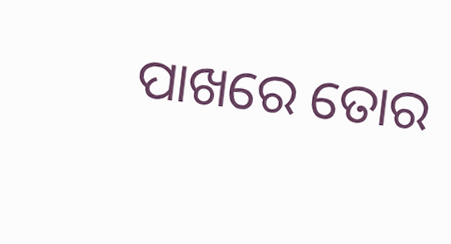ପାଖରେ ତୋର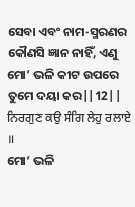ସେବା ଏବଂ ନାମ-ସ୍ମରଣର କୌଣସି ଜ୍ଞାନ ନାହିଁ, ଏଣୁ ମୋ’ ଭଳି କୀଟ ଉପରେ ତୁମେ ଦୟା କର||12||
ਨਿਰਗੁਣ ਕਉ ਸੰਗਿ ਲੇਹੁ ਰਲਾਏ ॥
ମୋ’ ଭଳି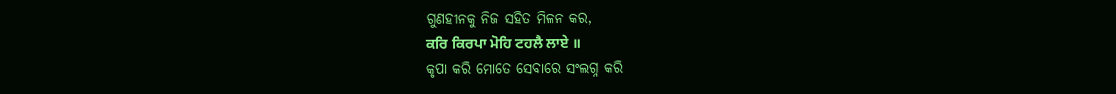ଗୁଣହୀନକୁ ନିଜ ସହିତ ମିଳନ କର,
ਕਰਿ ਕਿਰਪਾ ਮੋਹਿ ਟਹਲੈ ਲਾਏ ॥
କୃପା କରି ମୋତେ ସେବାରେ ସଂଲଗ୍ନ କରି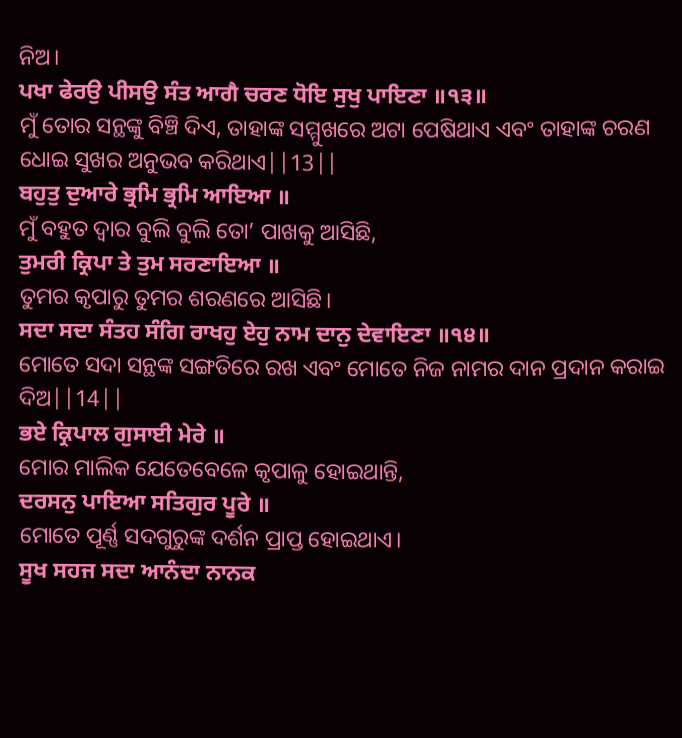ନିଅ।
ਪਖਾ ਫੇਰਉ ਪੀਸਉ ਸੰਤ ਆਗੈ ਚਰਣ ਧੋਇ ਸੁਖੁ ਪਾਇਣਾ ॥੧੩॥
ମୁଁ ତୋର ସନ୍ଥଙ୍କୁ ବିଞ୍ଚି ଦିଏ, ତାହାଙ୍କ ସମ୍ମୁଖରେ ଅଟା ପେଷିଥାଏ ଏବଂ ତାହାଙ୍କ ଚରଣ ଧୋଇ ସୁଖର ଅନୁଭବ କରିଥାଏ||13||
ਬਹੁਤੁ ਦੁਆਰੇ ਭ੍ਰਮਿ ਭ੍ਰਮਿ ਆਇਆ ॥
ମୁଁ ବହୁତ ଦ୍ଵାର ବୁଲି ବୁଲି ତୋ’ ପାଖକୁ ଆସିଛି,
ਤੁਮਰੀ ਕ੍ਰਿਪਾ ਤੇ ਤੁਮ ਸਰਣਾਇਆ ॥
ତୁମର କୃପାରୁ ତୁମର ଶରଣରେ ଆସିଛି।
ਸਦਾ ਸਦਾ ਸੰਤਹ ਸੰਗਿ ਰਾਖਹੁ ਏਹੁ ਨਾਮ ਦਾਨੁ ਦੇਵਾਇਣਾ ॥੧੪॥
ମୋତେ ସଦା ସନ୍ଥଙ୍କ ସଙ୍ଗତିରେ ରଖ ଏବଂ ମୋତେ ନିଜ ନାମର ଦାନ ପ୍ରଦାନ କରାଇ ଦିଅ||14||
ਭਏ ਕ੍ਰਿਪਾਲ ਗੁਸਾਈ ਮੇਰੇ ॥
ମୋର ମାଲିକ ଯେତେବେଳେ କୃପାଳୁ ହୋଇଥାନ୍ତି,
ਦਰਸਨੁ ਪਾਇਆ ਸਤਿਗੁਰ ਪੂਰੇ ॥
ମୋତେ ପୂର୍ଣ୍ଣ ସଦଗୁରୁଙ୍କ ଦର୍ଶନ ପ୍ରାପ୍ତ ହୋଇଥାଏ।
ਸੂਖ ਸਹਜ ਸਦਾ ਆਨੰਦਾ ਨਾਨਕ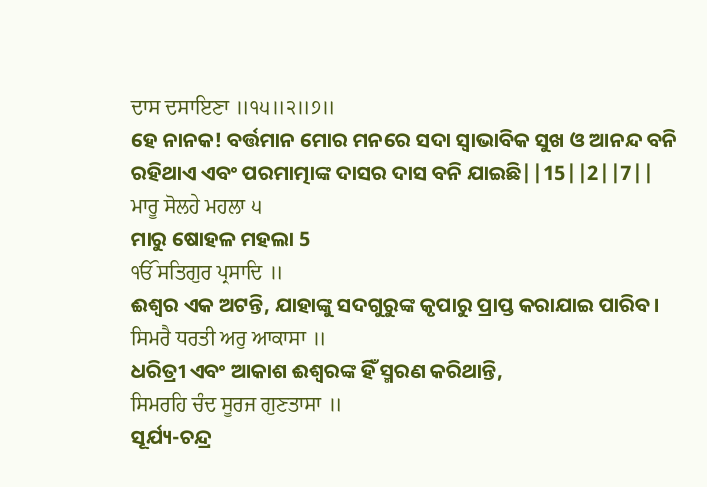ਦਾਸ ਦਸਾਇਣਾ ॥੧੫॥੨॥੭॥
ହେ ନାନକ! ବର୍ତ୍ତମାନ ମୋର ମନରେ ସଦା ସ୍ଵାଭାବିକ ସୁଖ ଓ ଆନନ୍ଦ ବନି ରହିଥାଏ ଏବଂ ପରମାତ୍ମାଙ୍କ ଦାସର ଦାସ ବନି ଯାଇଛି||15||2||7||
ਮਾਰੂ ਸੋਲਹੇ ਮਹਲਾ ੫
ମାରୁ ଷୋହଳ ମହଲା 5
ੴ ਸਤਿਗੁਰ ਪ੍ਰਸਾਦਿ ॥
ଈଶ୍ଵର ଏକ ଅଟନ୍ତି, ଯାହାଙ୍କୁ ସଦଗୁରୁଙ୍କ କୃପାରୁ ପ୍ରାପ୍ତ କରାଯାଇ ପାରିବ।
ਸਿਮਰੈ ਧਰਤੀ ਅਰੁ ਆਕਾਸਾ ॥
ଧରିତ୍ରୀ ଏବଂ ଆକାଶ ଈଶ୍ଵରଙ୍କ ହିଁ ସ୍ମରଣ କରିଥାନ୍ତି,
ਸਿਮਰਹਿ ਚੰਦ ਸੂਰਜ ਗੁਣਤਾਸਾ ॥
ସୂର୍ଯ୍ୟ-ଚନ୍ଦ୍ର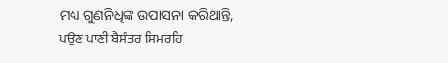ମଧ୍ୟ ଗୁଣନିଧିଙ୍କ ଉପାସନା କରିଥାନ୍ତି,
ਪਉਣ ਪਾਣੀ ਬੈਸੰਤਰ ਸਿਮਰਹਿ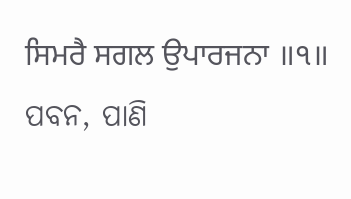ਸਿਮਰੈ ਸਗਲ ਉਪਾਰਜਨਾ ॥੧॥
ପବନ, ପାଣି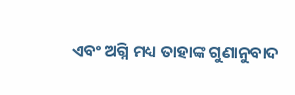ଏବଂ ଅଗ୍ନି ମଧ୍ୟ ତାହାଙ୍କ ଗୁଣାନୁବାଦ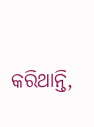କରିଥାନ୍ତି,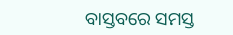ବାସ୍ତବରେ ସମସ୍ତ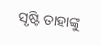ସୃଷ୍ଟି ତାହାଙ୍କୁ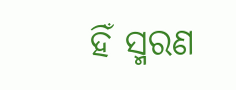ହିଁ ସ୍ମରଣ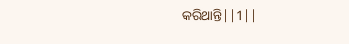କରିଥାନ୍ତି||1||